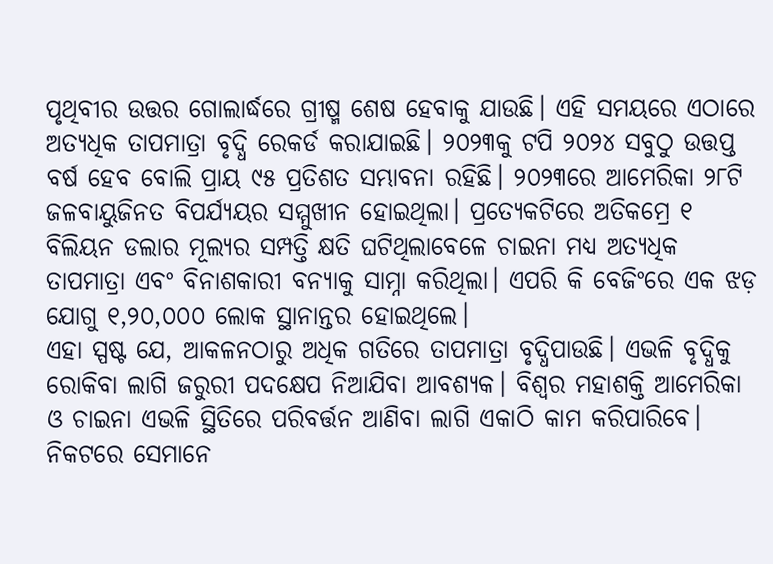ପୃଥିବୀର ଉତ୍ତର ଗୋଲାର୍ଦ୍ଧରେ ଗ୍ରୀଷ୍ମ ଶେଷ ହେବାକୁ ଯାଉଛି। ଏହି ସମୟରେ ଏଠାରେ ଅତ୍ୟଧିକ ତାପମାତ୍ରା ବୃଦ୍ଧି ରେକର୍ଡ କରାଯାଇଛି। ୨୦୨୩କୁ ଟପି ୨୦୨୪ ସବୁଠୁ ଉତ୍ତପ୍ତ ବର୍ଷ ହେବ ବୋଲି ପ୍ରାୟ ୯୫ ପ୍ରତିଶତ ସମ୍ଭାବନା ରହିଛି। ୨୦୨୩ରେ ଆମେରିକା ୨୮ଟି ଜଳବାୟୁଜିନତ ବିପର୍ଯ୍ୟୟର ସମ୍ମୁଖୀନ ହୋଇଥିଲା। ପ୍ରତ୍ୟେକଟିରେ ଅତିକମ୍ରେ ୧ ବିଲିୟନ ଡଲାର ମୂଲ୍ୟର ସମ୍ପତ୍ତି କ୍ଷତି ଘଟିଥିଲାବେଳେ ଚାଇନା ମଧ୍ୟ ଅତ୍ୟଧିକ ତାପମାତ୍ରା ଏବଂ ବିନାଶକାରୀ ବନ୍ୟାକୁ ସାମ୍ନା କରିଥିଲା। ଏପରି କି ବେଜିଂରେ ଏକ ଝଡ଼ ଯୋଗୁ ୧,୨୦,୦୦୦ ଲୋକ ସ୍ଥାନାନ୍ତର ହୋଇଥିଲେ।
ଏହା ସ୍ପଷ୍ଟ ଯେ, ଆକଳନଠାରୁ ଅଧିକ ଗତିରେ ତାପମାତ୍ରା ବୃଦ୍ଧିପାଉଛି। ଏଭଳି ବୃଦ୍ଧିକୁ ରୋକିବା ଲାଗି ଜରୁରୀ ପଦକ୍ଷେପ ନିଆଯିବା ଆବଶ୍ୟକ। ବିଶ୍ୱର ମହାଶକ୍ତି ଆମେରିକା ଓ ଚାଇନା ଏଭଳି ସ୍ଥିତିରେ ପରିବର୍ତ୍ତନ ଆଣିବା ଲାଗି ଏକାଠି କାମ କରିପାରିବେ। ନିକଟରେ ସେମାନେ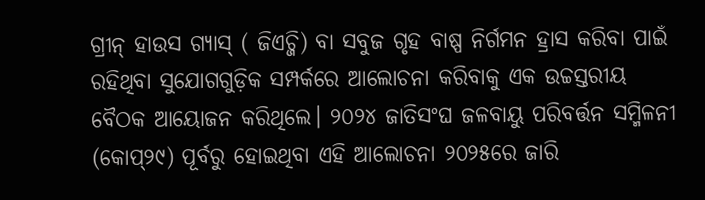ଗ୍ରୀନ୍ ହାଉସ ଗ୍ୟାସ୍ ( ଜିଏଚ୍ଜି) ବା ସବୁଜ ଗୃହ ବାଷ୍ପ ନିର୍ଗମନ ହ୍ରାସ କରିବା ପାଇଁ ରହିଥିବା ସୁଯୋଗଗୁଡ଼ିକ ସମ୍ପର୍କରେ ଆଲୋଚନା କରିବାକୁ ଏକ ଉଚ୍ଚସ୍ତରୀୟ ବୈଠକ ଆୟୋଜନ କରିଥିଲେ। ୨୦୨୪ ଜାତିସଂଘ ଜଳବାୟୁ ପରିବର୍ତ୍ତନ ସମ୍ମିଳନୀ (କୋପ୍୨୯) ପୂର୍ବରୁ ହୋଇଥିବା ଏହି ଆଲୋଚନା ୨୦୨୫ରେ ଜାରି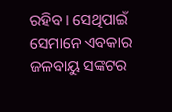ରହିବ। ସେଥିପାଇଁ ସେମାନେ ଏବକାର ଜଳବାୟୁ ସଙ୍କଟର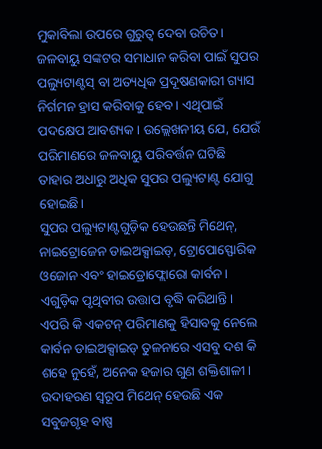ମୁକାବିଲା ଉପରେ ଗୁରୁତ୍ୱ ଦେବା ଉଚିତ। ଜଳବାୟୁ ସଙ୍କଟର ସମାଧାନ କରିବା ପାଇଁ ସୁପର ପଲ୍ୟୁଟାଣ୍ଟସ୍ ବା ଅତ୍ୟଧିକ ପ୍ରଦୂଷଣକାରୀ ଗ୍ୟାସ ନିର୍ଗମନ ହ୍ରାସ କରିବାକୁ ହେବ। ଏଥିପାଇଁ ପଦକ୍ଷେପ ଆବଶ୍ୟକ। ଉଲ୍ଲେଖନୀୟ ଯେ, ଯେଉଁ ପରିମାଣରେ ଜଳବାୟୁ ପରିବର୍ତ୍ତନ ଘଟିଛି ତାହାର ଅଧାରୁ ଅଧିକ ସୁପର ପଲ୍ୟୁଟାଣ୍ଟ ଯୋଗୁ ହୋଇଛି।
ସୁପର ପଲ୍ୟୁଟାଣ୍ଟଗୁଡ଼ିକ ହେଉଛନ୍ତି ମିଥେନ୍, ନାଇଟ୍ରୋଜେନ ଡାଇଅକ୍ସାଇଡ୍, ଟ୍ରୋପୋସ୍ଫୋରିକ ଓଜୋନ ଏବଂ ହାଇଡ୍ରୋଫ୍ଲୋରୋ କାର୍ବନ। ଏଗୁଡ଼ିକ ପୃଥିବୀର ଉତ୍ତାପ ବୃଦ୍ଧି କରିଥାନ୍ତି। ଏପରି କି ଏକଟନ୍ ପରିମାଣକୁ ହିସାବକୁ ନେଲେ କାର୍ବନ ଡାଇଅକ୍ସାଇଡ୍ ତୁଳନାରେ ଏସବୁ ଦଶ କି ଶହେ ନୁହେଁ, ଅନେକ ହଜାର ଗୁଣ ଶକ୍ତିଶାଳୀ। ଉଦାହରଣ ସ୍ବରୂପ ମିଥେନ୍ ହେଉଛି ଏକ ସବୁଜଗୃହ ବାଷ୍ପ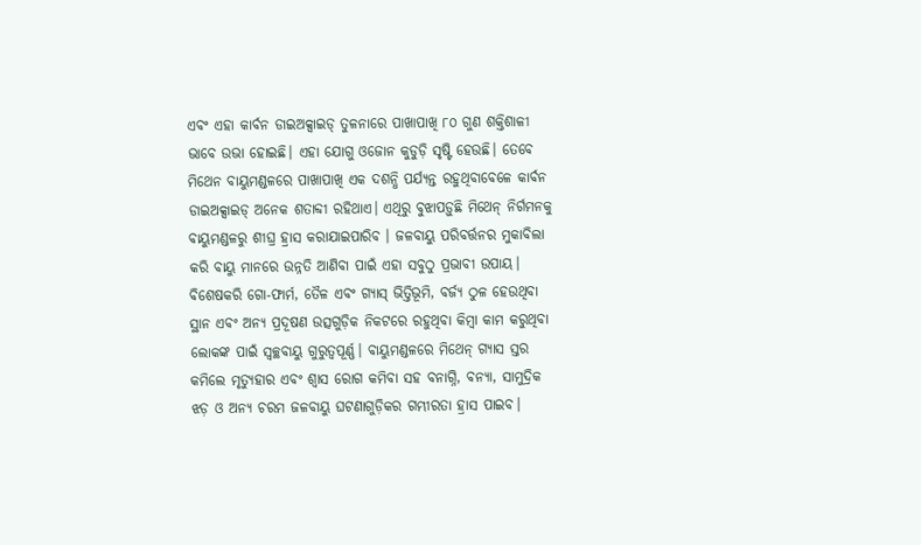ଏବଂ ଏହା କାର୍ବନ ଡାଇଅକ୍ସାଇଡ୍ ତୁଳନାରେ ପାଖାପାଖି ୮୦ ଗୁଣ ଶକ୍ତିଶାଳୀ ଭାବେ ଉଭା ହୋଇଛି। ଏହା ଯୋଗୁ ଓଜୋନ କୁଡୁଡ଼ି ସୃଷ୍ଟି ହେଉଛି। ତେବେ ମିଥେନ ବାୟୁମଣ୍ଡଳରେ ପାଖାପାଖି ଏକ ଦଶନ୍ଧି ପର୍ଯ୍ୟନ୍ତ ରହୁଥିବାବେଳେ କାର୍ବନ ଡାଇଅକ୍ସାଇଡ୍ ଅନେକ ଶତାବ୍ଦୀ ରହିଥାଏ। ଏଥିରୁ ବୁଝାପଡ଼ୁଛି ମିଥେନ୍ ନିର୍ଗମନକୁ ବାୟୁମଣ୍ଡଳରୁ ଶୀଘ୍ର ହ୍ରାସ କରାଯାଇପାରିବ । ଜଳବାୟୁ ପରିବର୍ତ୍ତନର ମୁକାବିଲା କରି ବାୟୁ ମାନରେ ଉନ୍ନତି ଆଣିବା ପାଇଁ ଏହା ସବୁଠୁ ପ୍ରଭାବୀ ଉପାୟ। ବିଶେଷକରି ଗୋ-ଫାର୍ମ, ତୈଳ ଏବଂ ଗ୍ୟାସ୍ ଭିତ୍ତିଭୂମି, ବର୍ଜ୍ୟ ଠୁଳ ହେଉଥିବା ସ୍ଥାନ ଏବଂ ଅନ୍ୟ ପ୍ରଦୂଷଣ ଉତ୍ସଗୁଡ଼ିକ ନିକଟରେ ରହୁଥିବା କିମ୍ବା କାମ କରୁଥିବା ଲୋକଙ୍କ ପାଇଁ ସ୍ବଚ୍ଛବାୟୁ ଗୁରୁତ୍ୱପୂର୍ଣ୍ଣ। ବାୟୁମଣ୍ଡଳରେ ମିଥେନ୍ ଗ୍ୟାସ ସ୍ତର କମିଲେ ମୃତ୍ୟୁହାର ଏବଂ ଶ୍ୱାସ ରୋଗ କମିବା ସହ ବନାଗ୍ନି, ବନ୍ୟା, ସାମୁଦ୍ରିକ ଝଡ଼ ଓ ଅନ୍ୟ ଚରମ ଜଳବାୟୁ ଘଟଣାଗୁଡ଼ିକର ଗମ୍ଭୀରତା ହ୍ରାସ ପାଇବ।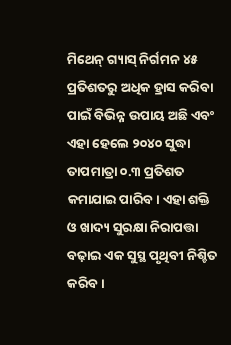ମିଥେନ୍ ଗ୍ୟାସ୍ ନିର୍ଗମନ ୪୫ ପ୍ରତିଶତରୁ ଅଧିକ ହ୍ରାସ କରିବା ପାଇଁ ବିଭିନ୍ନ ଉପାୟ ଅଛି ଏବଂ ଏହା ହେଲେ ୨୦୪୦ ସୁଦ୍ଧା ତାପମାତ୍ରା ୦.୩ ପ୍ରତିଶତ କମାଯାଇ ପାରିବ। ଏହା ଶକ୍ତି ଓ ଖାଦ୍ୟ ସୁରକ୍ଷା ନିରାପତ୍ତା ବଢ଼ାଇ ଏକ ସୁସ୍ଥ ପୃଥିବୀ ନିଶ୍ଚିତ କରିବ।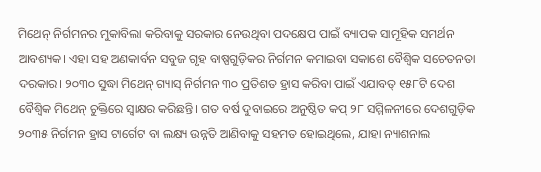ମିଥେନ୍ ନିର୍ଗମନର ମୁକାବିଲା କରିବାକୁ ସରକାର ନେଉଥିବା ପଦକ୍ଷେପ ପାଇଁ ବ୍ୟାପକ ସାମୂହିକ ସମର୍ଥନ ଆବଶ୍ୟକ। ଏହା ସହ ଅଣକାର୍ବନ ସବୁଜ ଗୃହ ବାଷ୍ପଗୁଡ଼ିକର ନିର୍ଗମନ କମାଇବା ସକାଶେ ବୈଶ୍ୱିକ ସଚେତନତା ଦରକାର। ୨୦୩୦ ସୁଦ୍ଧା ମିଥେନ୍ ଗ୍ୟାସ୍ ନିର୍ଗମନ ୩୦ ପ୍ରତିଶତ ହ୍ରାସ କରିବା ପାଇଁ ଏଯାବତ୍ ୧୫୮ଟି ଦେଶ ବୈଶ୍ୱିକ ମିଥେନ୍ ଚୁକ୍ତିରେ ସ୍ବାକ୍ଷର କରିଛନ୍ତି। ଗତ ବର୍ଷ ଦୁବାଇରେ ଅନୁଷ୍ଠିତ କପ୍ ୨୮ ସମ୍ମିଳନୀରେ ଦେଶଗୁଡ଼ିକ ୨୦୩୫ ନିର୍ଗମନ ହ୍ରାସ ଟାର୍ଗେଟ ବା ଲକ୍ଷ୍ୟ ଉନ୍ନତି ଆଣିବାକୁ ସହମତ ହୋଇଥିଲେ, ଯାହା ନ୍ୟାଶନାଲ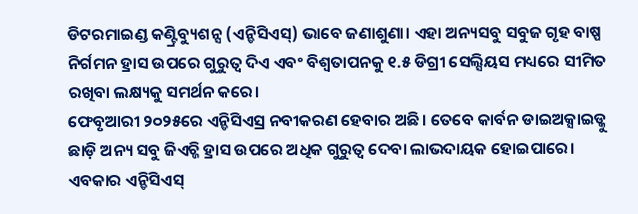ଡିଟରମାଇଣ୍ଡ କଣ୍ଟ୍ରିବ୍ୟୁଶନ୍ସ (ଏନ୍ଡିସିଏସ୍) ଭାବେ ଜଣାଶୁଣା। ଏହା ଅନ୍ୟସବୁ ସବୁଜ ଗୃହ ବାଷ୍ପ ନିର୍ଗମନ ହ୍ରାସ ଉପରେ ଗୁରୁତ୍ୱ ଦିଏ ଏବଂ ବିଶ୍ୱତାପନକୁ ୧.୫ ଡିଗ୍ରୀ ସେଲ୍ସିୟସ ମଧ୍ୟରେ ସୀମିତ ରଖିବା ଲକ୍ଷ୍ୟକୁ ସମର୍ଥନ କରେ।
ଫେବୃଆରୀ ୨୦୨୫ରେ ଏନ୍ଡିସିଏସ୍ର ନବୀକରଣ ହେବାର ଅଛି। ତେବେ କାର୍ବନ ଡାଇଅକ୍ସାଇଡ୍କୁ ଛାଡ଼ି ଅନ୍ୟ ସବୁ ଜିଏଚ୍ଜି ହ୍ରାସ ଉପରେ ଅଧିକ ଗୁରୁତ୍ୱ ଦେବା ଲାଭଦାୟକ ହୋଇପାରେ। ଏବକାର ଏନ୍ଡିସିଏସ୍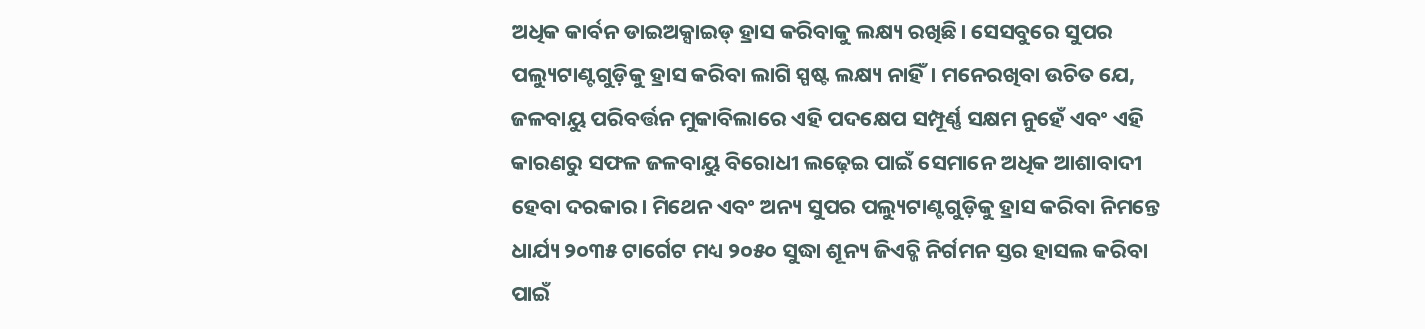ଅଧିକ କାର୍ବନ ଡାଇଅକ୍ସାଇଡ୍ ହ୍ରାସ କରିବାକୁ ଲକ୍ଷ୍ୟ ରଖିଛି। ସେସବୁରେ ସୁପର ପଲ୍ୟୁଟାଣ୍ଟଗୁଡ଼ିକୁ ହ୍ରାସ କରିବା ଲାଗି ସ୍ପଷ୍ଟ ଲକ୍ଷ୍ୟ ନାହିଁ। ମନେରଖିବା ଉଚିତ ଯେ, ଜଳବାୟୁ ପରିବର୍ତ୍ତନ ମୁକାବିଲାରେ ଏହି ପଦକ୍ଷେପ ସମ୍ପୂର୍ଣ୍ଣ ସକ୍ଷମ ନୁହେଁ ଏବଂ ଏହି କାରଣରୁ ସଫଳ ଜଳବାୟୁ ବିରୋଧୀ ଲଢ଼େଇ ପାଇଁ ସେମାନେ ଅଧିକ ଆଶାବାଦୀ ହେବା ଦରକାର। ମିଥେନ ଏବଂ ଅନ୍ୟ ସୁପର ପଲ୍ୟୁଟାଣ୍ଟଗୁଡ଼ିକୁ ହ୍ରାସ କରିବା ନିମନ୍ତେ ଧାର୍ଯ୍ୟ ୨୦୩୫ ଟାର୍ଗେଟ ମଧ୍ୟ ୨୦୫୦ ସୁଦ୍ଧା ଶୂନ୍ୟ ଜିଏଚ୍ଜି ନିର୍ଗମନ ସ୍ତର ହାସଲ କରିବା ପାଇଁ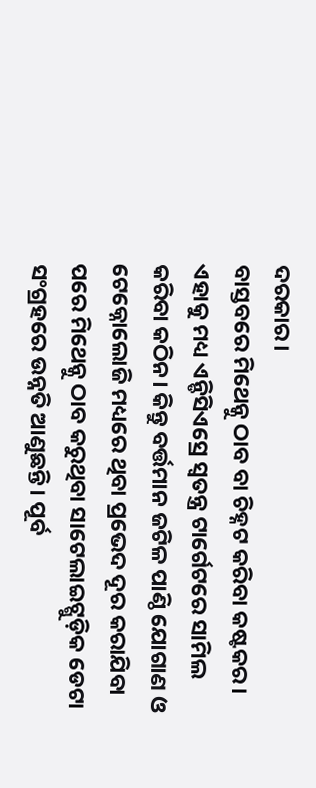ଦରକାର।
ବାସ୍ତବରେ ମିଥେନ୍କୁ ଠାବ ବା ଚିହ୍ନଟ କରିବା କଷ୍ଟକର। ଏହାକୁ ମଧ୍ୟ ଏନ୍ଡିସିଏସ୍ରେ ସ୍ବତନ୍ତ୍ର ଟାର୍ଗେଟରେ ସାମିଲ କରିବା କଠିନ। କିନ୍ତୁ ବର୍ତ୍ତମାନ ଜଟିଳ ପାଣ୍ଠି ଯୋଗାଣ ଓ ଟେକ୍ନୋଲୋଜି ମଧ୍ୟରେ ଥିବା ପ୍ରଭେଦ ଦୂର କରାଯିବା ପରେ ମିଥେନ୍କୁ ଠାବ କରୁଥିବା ସାଟେଲାଇଟ୍ଗୁଡ଼ିକ ଡେଟା ସଂଗ୍ରହରେ ଉନ୍ନତି ଆଣୁଛନ୍ତି। ପୂର୍ବ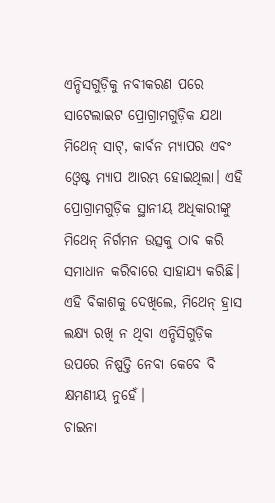ଏନ୍ଡିସଗୁଡ଼ିକୁ ନବୀକରଣ ପରେ ସାଟେଲାଇଟ ପ୍ରୋଗ୍ରାମଗୁଡ଼ିକ ଯଥା ମିଥେନ୍ ସାଟ୍, କାର୍ବନ ମ୍ୟାପର ଏବଂ ଓ୍ବେଷ୍ଟ ମ୍ୟାପ ଆରମ୍ଭ ହୋଇଥିଲା। ଏହି ପ୍ରୋଗ୍ରାମଗୁଡ଼ିକ ସ୍ଥାନୀୟ ଅଧିକାରୀଙ୍କୁ ମିଥେନ୍ ନିର୍ଗମନ ଉତ୍ସକୁ ଠାବ କରି ସମାଧାନ କରିବାରେ ସାହାଯ୍ୟ କରିଛି। ଏହି ବିକାଶକୁ ଦେଖିଲେ, ମିଥେନ୍ ହ୍ରାସ ଲକ୍ଷ୍ୟ ରଖି ନ ଥିବା ଏନ୍ଡିସିଗୁଡ଼ିକ ଉପରେ ନିଷ୍ପତ୍ତି ନେବା କେବେ ବି କ୍ଷମଣୀୟ ନୁହେଁ।
ଚାଇନା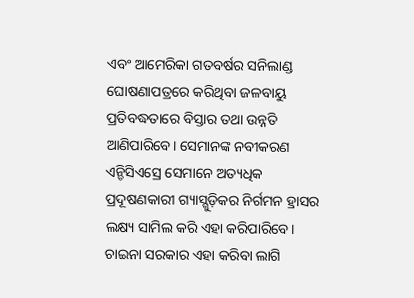ଏବଂ ଆମେରିକା ଗତବର୍ଷର ସନିଲାଣ୍ଡ ଘୋଷଣାପତ୍ରରେ କରିଥିବା ଜଳବାୟୁ ପ୍ରତିବଦ୍ଧତାରେ ବିସ୍ତାର ତଥା ଉନ୍ନତି ଆଣିପାରିବେ। ସେମାନଙ୍କ ନବୀକରଣ ଏନ୍ଡିସିଏସ୍ରେ ସେମାନେ ଅତ୍ୟଧିକ ପ୍ରଦୂଷଣକାରୀ ଗ୍ୟାସ୍ଗୁଡ଼ିକର ନିର୍ଗମନ ହ୍ରାସର ଲକ୍ଷ୍ୟ ସାମିଲ କରି ଏହା କରିପାରିବେ। ଚାଇନା ସରକାର ଏହା କରିବା ଲାଗି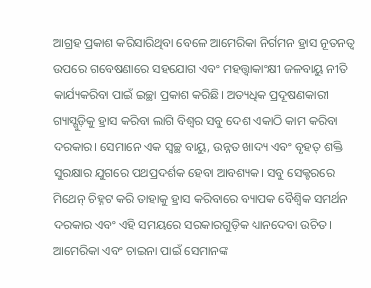ଆଗ୍ରହ ପ୍ରକାଶ କରିସାରିଥିବା ବେଳେ ଆମେରିକା ନିର୍ଗମନ ହ୍ରାସ ନୂତନତ୍ୱ ଉପରେ ଗବେଷଣାରେ ସହଯୋଗ ଏବଂ ମହତ୍ତ୍ୱାକାଂକ୍ଷୀ ଜଳବାୟୁ ନୀତି କାର୍ଯ୍ୟକରିବା ପାଇଁ ଇଚ୍ଛା ପ୍ରକାଶ କରିଛି। ଅତ୍ୟଧିକ ପ୍ରଦୂଷଣକାରୀ ଗ୍ୟାସ୍ଗୁଡ଼ିକୁ ହ୍ରାସ କରିବା ଲାଗି ବିଶ୍ୱର ସବୁ ଦେଶ ଏକାଠି କାମ କରିବା ଦରକାର। ସେମାନେ ଏକ ସ୍ବଚ୍ଛ ବାୟୁ, ଉନ୍ନତ ଖାଦ୍ୟ ଏବଂ ବୃହତ୍ ଶକ୍ତି ସୁରକ୍ଷାର ଯୁଗରେ ପଥପ୍ରଦର୍ଶକ ହେବା ଆବଶ୍ୟକ। ସବୁ ସେକ୍ଟରରେ ମିଥେନ୍ ଚିହ୍ନଟ କରି ତାହାକୁ ହ୍ରାସ କରିବାରେ ବ୍ୟାପକ ବୈଶ୍ୱିକ ସମର୍ଥନ ଦରକାର ଏବଂ ଏହି ସମୟରେ ସରକାରଗୁଡ଼ିକ ଧ୍ୟାନଦେବା ଉଚିତ। ଆମେରିକା ଏବଂ ଚାଇନା ପାଇଁ ସେମାନଙ୍କ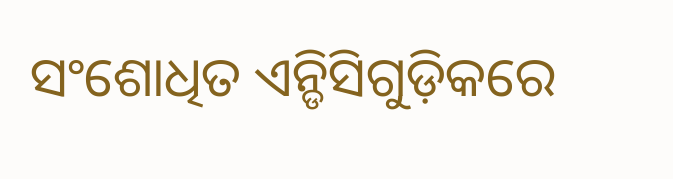ସଂଶୋଧିତ ଏନ୍ଡିସିଗୁଡ଼ିକରେ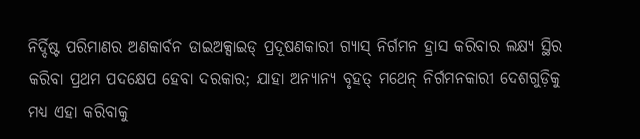ନିର୍ଦ୍ଦିଷ୍ଟ ପରିମାଣର ଅଣକାର୍ବନ ଡାଇଅକ୍ସାଇଡ୍ ପ୍ରଦୂଷଣକାରୀ ଗ୍ୟାସ୍ ନିର୍ଗମନ ହ୍ରାସ କରିବାର ଲକ୍ଷ୍ୟ ସ୍ଥିର କରିବା ପ୍ରଥମ ପଦକ୍ଷେପ ହେବା ଦରକାର; ଯାହା ଅନ୍ୟାନ୍ୟ ବୃହତ୍ ମଥେନ୍ ନିର୍ଗମନକାରୀ ଦେଶଗୁଡ଼ିକୁ ମଧ୍ୟ ଏହା କରିବାକୁ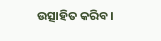ଉତ୍ସାହିତ କରିବ।